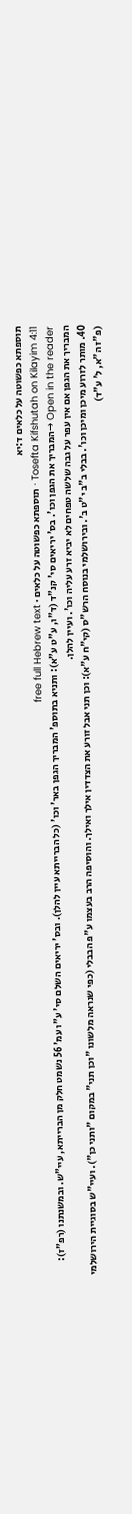תוספתא כפשוטה על כלאים ד:יא
Tosefta Kifshutah on Kilayim 4:11 · תוספתא כפשוטה על כלאים · free full Hebrew text
Open in the reader →המבריך את הגפן וכו'. בס' יריאים סי' קנ"ד (ד"ו, ע"ט ע"א): ותניא בתוספ' המבריך הגפן באר' וכו' (כל הברייתא עיין להלן). ובס' יריאים השלם סי' ע"ו עמ' 56 נשמט חלק מן הברייתא, עיי"ש. ובמשנתנו (רפ"ז): המבריך את הגפן אם אין עפר על גבה שלשה טפחים לא יביא זרע עליה וכו'. ועיין להלן.
40. מותר לזרוע מיכן ומיכן וכו'. בבלי ב"ב י"ט ב'. ובירושלמי בנוסח הרש"ס (קי"ח ע"א): וכן תני אבל זורע את הצדדין אילך ואילך. והוסיפה הרב בעצמו ע"פ הבבלי (כפי שנראה מלשונו "וכן תני" במקום "ותני כן"). ועיי"ש בסוגיית הירושלמי (פ"ז ה"א, ל' ע"ד)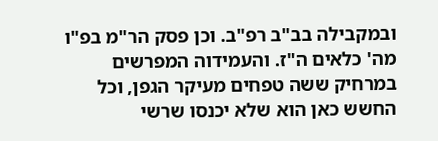ובמקבילה בב"ב רפ"ב. וכן פסק הר"מ בפ"ו מה' כלאים ה"ז. והעמידוה המפרשים במרחיק ששה טפחים מעיקר הגפן, וכל החשש כאן הוא שלא יכנסו שרשי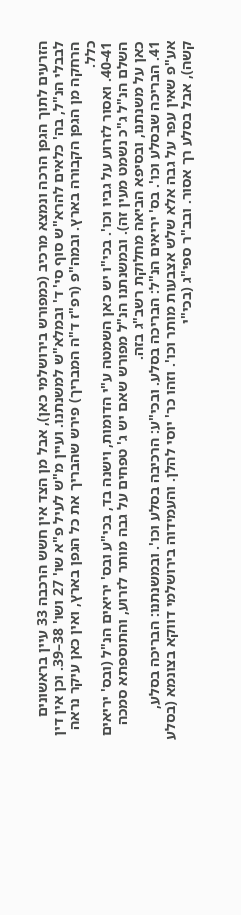הזרעים לתוך הגפן הרכה ונמצא מרכיב (כמפורש בירושלמי כאן), אבל מן הצד אין חשש הרכבה 33 עיין בראשונים לבבלי הנ"ל, בה' כלאים להרא"ש סוף סי' ד' ובמלא"ש למשנתנו. ועיין מ"ש לעיל פ"א שו' 27 ושו' 38–39. וכן אין דין הרחקה מן הגפן הקבורה בארץ. ובמה"פ (רפ"ז ד"ה המבריך) פירש שהבריך את כל הגפן בארץ, ואין כאן עיקר נראה כלל.
40-41. ואסור לזרוע על גביו וכו'. בכי"ו יש כאן השמטה ע"י הדומות, וישנה בד, בכי"ע ובס' יריאים הנ"ל (ובס' יריאים השלם הנ"ל ג"כ נשמט מעין זה). ובמשנתנו הנ"ל מפורש שאם יש ג' טפחים על גבה מותר לזרוע, והתוספתא סמכה כאן על משנתנו, ובסיפא הביאה מחלוקת רשב"ג בזה.
41. הבריכה שבסלע וכו'. בס' יריאים הנ"ל: הבריכה בסלע. ובכי"ע: הרכיבה בסלע וכו'. ובמשנתנו: הבריכה בסלע, אע"פ שאין עפר על גבה אלא שלש אצבעות מותר וכו'. וזהו כר' יוסי להלן. והעמידוה בירושלמי דווקא בצונמא (בסלע קשה), אבל בסלע רך אסור. ובב"ר ספי"ג (בכי"י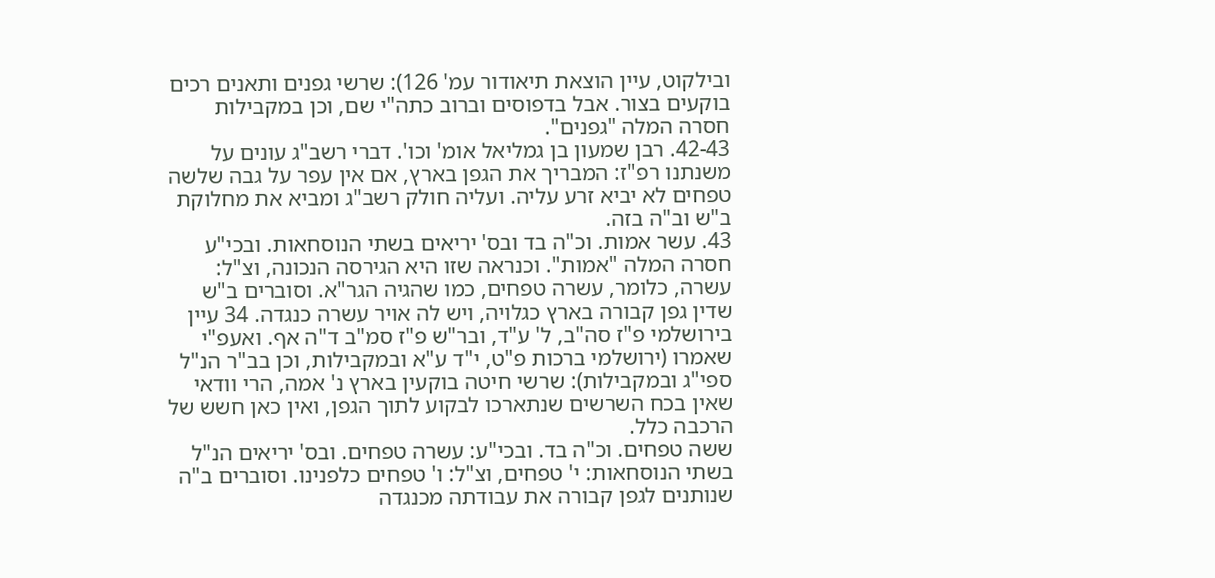ובילקוט, עיין הוצאת תיאודור עמ' 126): שרשי גפנים ותאנים רכים בוקעים בצור. אבל בדפוסים וברוב כתה"י שם, וכן במקבילות חסרה המלה "גפנים".
42-43. רבן שמעון בן גמליאל אומ' וכו'. דברי רשב"ג עונים על משנתנו רפ"ז: המבריך את הגפן בארץ, אם אין עפר על גבה שלשה טפחים לא יביא זרע עליה. ועליה חולק רשב"ג ומביא את מחלוקת ב"ש וב"ה בזה.
43. עשר אמות. וכ"ה בד ובס' יריאים בשתי הנוסחאות. ובכי"ע חסרה המלה "אמות". וכנראה שזו היא הגירסה הנכונה, וצ"ל: עשרה, כלומר, עשרה טפחים, כמו שהגיה הגר"א. וסוברים ב"ש שדין גפן קבורה בארץ כגלויה, ויש לה אויר עשרה כנגדה. 34 עיין בירושלמי פ"ז סה"ב, ל' ע"ד, ובר"ש פ"ז סמ"ב ד"ה אף. ואעפ"י שאמרו (ירושלמי ברכות פ"ט, י"ד ע"א ובמקבילות, וכן בב"ר הנ"ל ספי"ג ובמקבילות): שרשי חיטה בוקעין בארץ נ' אמה, הרי וודאי שאין בכח השרשים שנתארכו לבקוע לתוך הגפן, ואין כאן חשש של הרכבה כלל.
ששה טפחים. וכ"ה בד. ובכי"ע: עשרה טפחים. ובס' יריאים הנ"ל בשתי הנוסחאות: י' טפחים, וצ"ל: ו' טפחים כלפנינו. וסוברים ב"ה שנותנים לגפן קבורה את עבודתה מכנגדה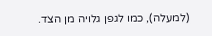(למעלה), כמו לגפן גלויה מן הצד.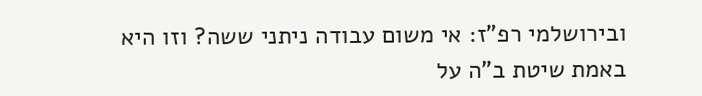ובירושלמי רפ"ז: אי משום עבודה ניתני ששה? וזו היא באמת שיטת ב"ה על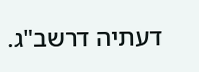דעתיה דרשב"ג.